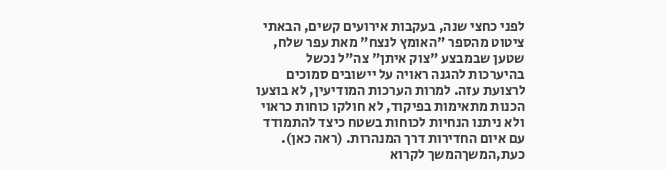לפני כחצי שנה, בעקבות אירועים קשים, הבאתי ציטוט מהספר "האומץ לנצח" מאת עפר שלח, שטען שבמבצע "צוק איתן" צה"ל נכשל בהיערכות להגנה ראויה על יישובים סמוכים לרצועת עזה. למרות הערכות המודיעין, לא בוצעו הכנות מתאימות בפיקוד, לא חולקו כוחות כראוי ולא ניתנו הנחיות לכוחות בשטח כיצד להתמודד עם איום החדירות דרך המנהרות. (ראה כאן). כעת,המשךהמשך לקרוא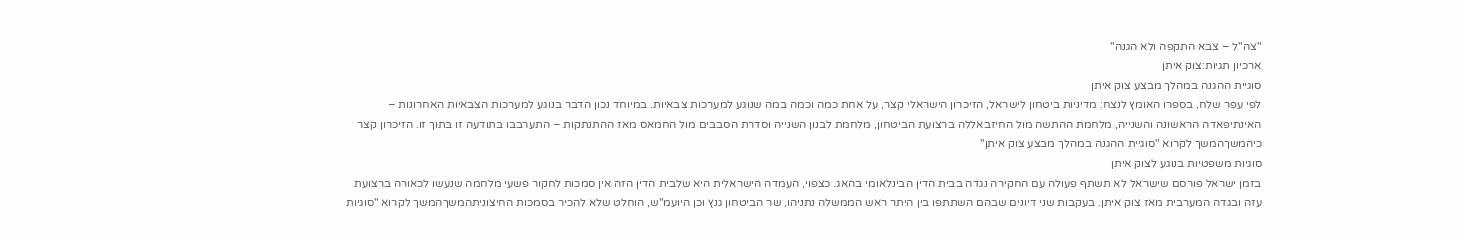"צה"ל – צבא התקפה ולא הגנה"
ארכיון תגיות:צוק איתן
סוגיית ההגנה במהלך מבצע צוק איתן
לפי עפר שלח, בספרו האומץ לנצח: מדיניות ביטחון לישראל, הזיכרון הישראלי קצר, על אחת כמה וכמה במה שנוגע למערכות צבאיות. במיוחד נכון הדבר בנוגע למערכות הצבאיות האחרונות – האינתיפאדה הראשונה והשנייה, מלחמת ההתשה מול החיזבאללה ברצועת הביטחון, מלחמת לבנון השנייה וסדרת הסבבים מול החמאס מאז ההתנתקות – התערבבו בתודעה זו בתוך זו. הזיכרון קצר כיהמשךהמשך לקרוא "סוגיית ההגנה במהלך מבצע צוק איתן"
סוגיות משפטיות בנוגע לצוק איתן
בזמן ישראל פורסם שישראל לא תשתף פעולה עם החקירה נגדה בבית הדין הבינלאומי בהאג. כצפוי, העמדה הישראלית היא שלבית הדין הזה אין סמכות לחקור פשעי מלחמה שנעשו לכאורה ברצועת עזה ובגדה המערבית מאז צוק איתן. בעקבות שני דיונים שבהם השתתפו בין היתר ראש הממשלה נתניהו, שר הביטחון גנץ וכן היועמ"ש, הוחלט שלא להכיר בסמכות החיצוניתהמשךהמשך לקרוא "סוגיות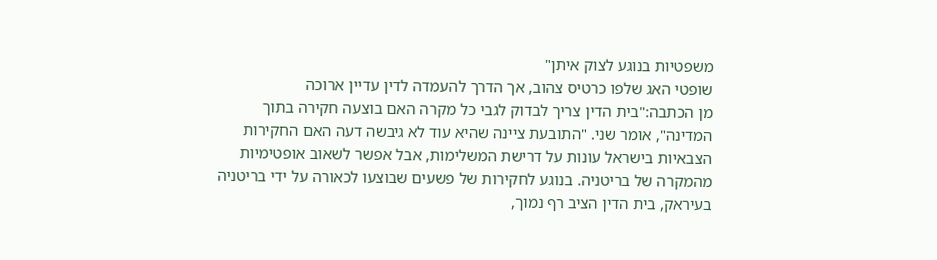משפטיות בנוגע לצוק איתן"
שופטי האג שלפו כרטיס צהוב, אך הדרך להעמדה לדין עדיין ארוכה
מן הכתבה:"בית הדין צריך לבדוק לגבי כל מקרה האם בוצעה חקירה בתוך המדינה", אומר שני. "התובעת ציינה שהיא עוד לא גיבשה דעה האם החקירות הצבאיות בישראל עונות על דרישת המשלימות, אבל אפשר לשאוב אופטימיות מהמקרה של בריטניה. בנוגע לחקירות של פשעים שבוצעו לכאורה על ידי בריטניה בעיראק, בית הדין הציב רף נמוך,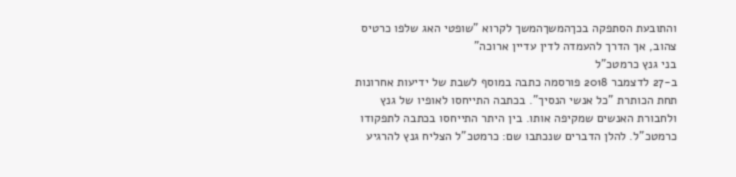והתובעת הסתפקה בכךהמשךהמשך לקרוא "שופטי האג שלפו כרטיס צהוב, אך הדרך להעמדה לדין עדיין ארוכה"
בני גנץ כרמטכ"ל
ב-27 לדצמבר 2018 פורסמה כתבה במוסף לשבת של ידיעות אחרונות תחת הכותרת "כל אנשי הנסיך". בכתבה התייחסו לאופיו של גנץ ולחבורת האנשים שמקיפה אותו. בין היתר התייחסו בכתבה לתפקודו כרמטכ"ל. להלן הדברים שנכתבו שם: כרמטכ"ל הצליח גנץ להרגיע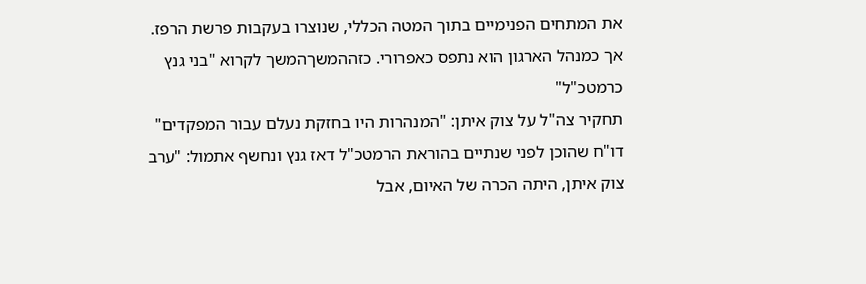את המתחים הפנימיים בתוך המטה הכללי, שנוצרו בעקבות פרשת הרפז. אך כמנהל הארגון הוא נתפס כאפרורי. כזההמשךהמשך לקרוא "בני גנץ כרמטכ"ל"
תחקיר צה"ל על צוק איתן: "המנהרות היו בחזקת נעלם עבור המפקדים"
דו"ח שהוכן לפני שנתיים בהוראת הרמטכ"ל דאז גנץ ונחשף אתמול: "ערב צוק איתן, היתה הכרה של האיום, אבל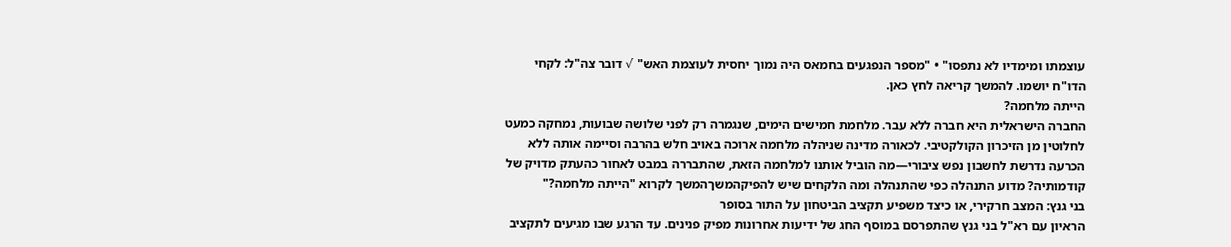עוצמתו ומימדיו לא נתפסו" • "מספר הנפגעים בחמאס היה נמוך יחסית לעוצמת האש" √ דובר צה"ל: לקחי הדו"ח יושמו. להמשך קריאה לחץ כאן.
הייתה מלחמה?
החברה הישראלית היא חברה ללא עבר. מלחמת חמישים הימים, שנגמרה רק לפני שלושה שבועות, נמחקה כמעט לחלוטין מן הזיכרון הקולקטיבי. לכאורה מדינה שניהלה מלחמה ארוכה באויב חלש בהרבה וסיימה אותה ללא הכרעה נדרשת לחשבון נפש ציבורי—מה הוביל אותנו למלחמה הזאת, שהתבררה במבט לאחור כהעתק מדויק של קודמותיה? מדוע התנהלה כפי שהתנהלה ומה הלקחים שיש להפיקהמשךהמשך לקרוא "הייתה מלחמה?"
בני גנץ: המצב חרקירי, או כיצד משפיע תקציב הביטחון על התור בסופר
הראיון עם רא"ל בני גנץ שהתפרסם במוסף החג של ידיעות אחרונות מפיק פנינים. עד הרגע שבו מגיעים לתקציב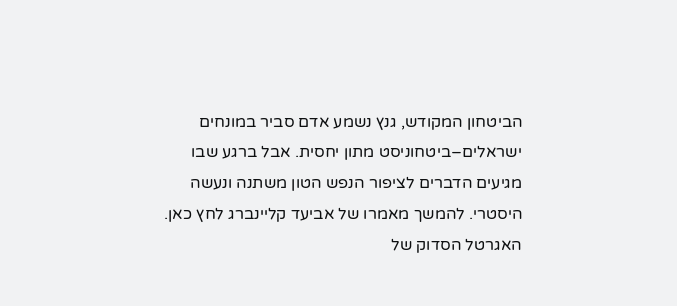הביטחון המקודש, גנץ נשמע אדם סביר במונחים ישראלים–ביטחוניסט מתון יחסית. אבל ברגע שבו מגיעים הדברים לציפור הנפש הטון משתנה ונעשה היסטרי. להמשך מאמרו של אביעד קליינברג לחץ כאן.
האגרטל הסדוק של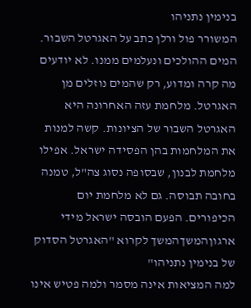בנימין נתניהו
המשורר פול ורלן כתב על האגרטל השבור. המים ההולכים ונעלמים ממנו. לא יודעים מה קרה ומדוע, רק שהמים נוזלים מן האגרטל. מלחמת עזה האחרונה היא האגרטל השבור של הציונות. קשה למנות את המלחמות בהן הפסידה ישראל. אפילו מלחמת לבנון, שבסופה נסוג צה"ל, טמנה בחובה תבוסה. גם לא מלחמת יום הכיפורים. הפעם הובסה ישראל מידי ארגוןהמשךהמשך לקרוא "האגרטל הסדוק של בנימין נתניהו"
למה המציאות אינה מסמר ולמה פטיש אינו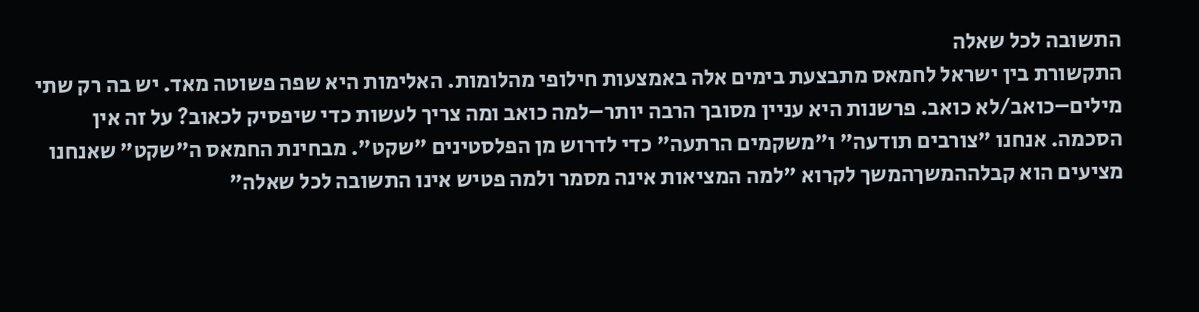התשובה לכל שאלה
התקשורת בין ישראל לחמאס מתבצעת בימים אלה באמצעות חילופי מהלומות. האלימות היא שפה פשוטה מאד. יש בה רק שתי מילים–כואב/לא כואב. פרשנות היא עניין מסובך הרבה יותר–למה כואב ומה צריך לעשות כדי שיפסיק לכאוב? על זה אין הסכמה. אנחנו "צורבים תודעה" ו"משקמים הרתעה" כדי לדרוש מן הפלסטינים "שקט". מבחינת החמאס ה"שקט" שאנחנו מציעים הוא קבלההמשךהמשך לקרוא "למה המציאות אינה מסמר ולמה פטיש אינו התשובה לכל שאלה"